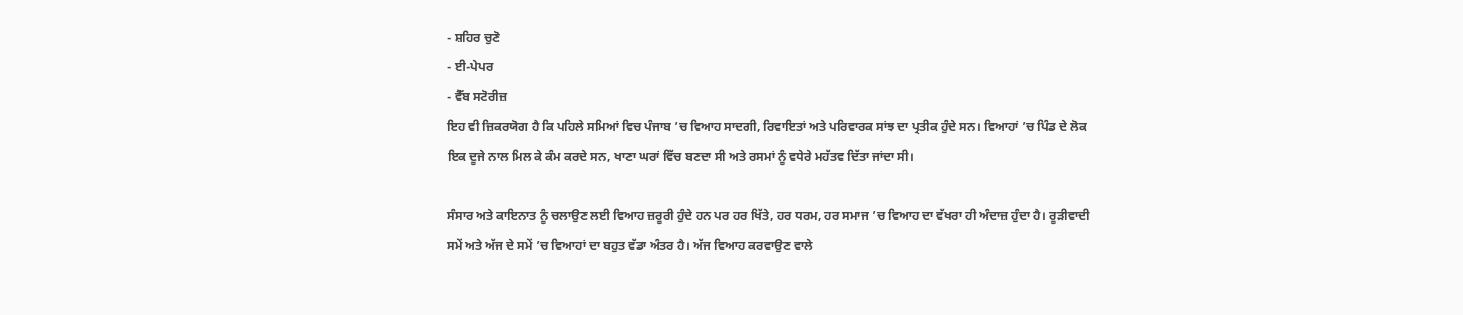- ਸ਼ਹਿਰ ਚੁਣੋ
- ਈ-ਪੇਪਰ
- ਵੈੱਬ ਸਟੋਰੀਜ਼
ਇਹ ਵੀ ਜ਼ਿਕਰਯੋਗ ਹੈ ਕਿ ਪਹਿਲੇ ਸਮਿਆਂ ਵਿਚ ਪੰਜਾਬ ’ਚ ਵਿਆਹ ਸਾਦਗੀ, ਰਿਵਾਇਤਾਂ ਅਤੇ ਪਰਿਵਾਰਕ ਸਾਂਝ ਦਾ ਪ੍ਰਤੀਕ ਹੁੰਦੇ ਸਨ। ਵਿਆਹਾਂ ’ਚ ਪਿੰਡ ਦੇ ਲੋਕ ਇਕ ਦੂਜੇ ਨਾਲ ਮਿਲ ਕੇ ਕੰਮ ਕਰਦੇ ਸਨ, ਖਾਣਾ ਘਰਾਂ ਵਿੱਚ ਬਣਦਾ ਸੀ ਅਤੇ ਰਸਮਾਂ ਨੂੰ ਵਧੇਰੇ ਮਹੱਤਵ ਦਿੱਤਾ ਜਾਂਦਾ ਸੀ।

ਸੰਸਾਰ ਅਤੇ ਕਾਇਨਾਤ ਨੂੰ ਚਲਾਉਣ ਲਈ ਵਿਆਹ ਜ਼ਰੂਰੀ ਹੁੰਦੇ ਹਨ ਪਰ ਹਰ ਖਿੱਤੇ, ਹਰ ਧਰਮ, ਹਰ ਸਮਾਜ ’ਚ ਵਿਆਹ ਦਾ ਵੱਖਰਾ ਹੀ ਅੰਦਾਜ਼ ਹੁੰਦਾ ਹੈ। ਰੂੜੀਵਾਦੀ ਸਮੇਂ ਅਤੇ ਅੱਜ ਦੇ ਸਮੇਂ ’ਚ ਵਿਆਹਾਂ ਦਾ ਬਹੁਤ ਵੱਡਾ ਅੰਤਰ ਹੈ। ਅੱਜ ਵਿਆਹ ਕਰਵਾਉਣ ਵਾਲੇ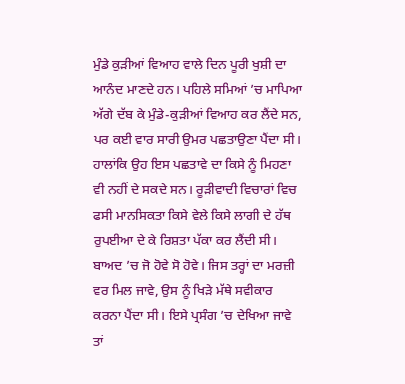ਮੁੰਡੇ ਕੁੜੀਆਂ ਵਿਆਹ ਵਾਲੇ ਦਿਨ ਪੂਰੀ ਖੁਸ਼ੀ ਦਾ ਆਨੰਦ ਮਾਣਦੇ ਹਨ। ਪਹਿਲੇ ਸਮਿਆਂ ’ਚ ਮਾਪਿਆ ਅੱਗੇ ਦੱਬ ਕੇ ਮੁੰਡੇ-ਕੁੜੀਆਂ ਵਿਆਹ ਕਰ ਲੈਂਦੇ ਸਨ, ਪਰ ਕਈ ਵਾਰ ਸਾਰੀ ਉਮਰ ਪਛਤਾਉਣਾ ਪੈਂਦਾ ਸੀ। ਹਾਲਾਂਕਿ ਉਹ ਇਸ ਪਛਤਾਵੇ ਦਾ ਕਿਸੇ ਨੂੰ ਮਿਹਣਾ ਵੀ ਨਹੀਂ ਦੇ ਸਕਦੇ ਸਨ। ਰੂੜੀਵਾਦੀ ਵਿਚਾਰਾਂ ਵਿਚ ਫਸੀ ਮਾਨਸਿਕਤਾ ਕਿਸੇ ਵੇਲੇ ਕਿਸੇ ਲਾਗੀ ਦੇ ਹੱਥ ਰੁਪਈਆ ਦੇ ਕੇ ਰਿਸ਼ਤਾ ਪੱਕਾ ਕਰ ਲੈਂਦੀ ਸੀ। ਬਾਅਦ ’ਚ ਜੋ ਹੋਵੇ ਸੋ ਹੋਵੇ। ਜਿਸ ਤਰ੍ਹਾਂ ਦਾ ਮਰਜ਼ੀ ਵਰ ਮਿਲ ਜਾਵੇ, ਉਸ ਨੂੰ ਖਿੜੇ ਮੱਥੇ ਸਵੀਕਾਰ ਕਰਨਾ ਪੈਂਦਾ ਸੀ। ਇਸੇ ਪ੍ਰਸੰਗ ’ਚ ਦੇਖਿਆ ਜਾਵੇ ਤਾਂ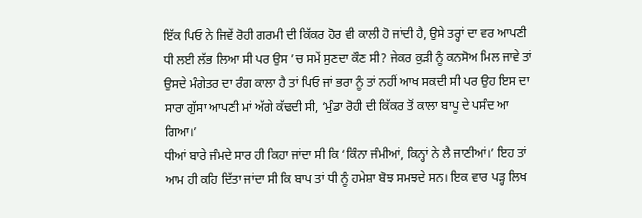ਇੱਕ ਪਿਓ ਨੇ ਜਿਵੇਂ ਰੋਹੀ ਗਰਮੀ ਦੀ ਕਿੱਕਰ ਹੋਰ ਵੀ ਕਾਲੀ ਹੋ ਜਾਂਦੀ ਹੈ, ਉਸੇ ਤਰ੍ਹਾਂ ਦਾ ਵਰ ਆਪਣੀ ਧੀ ਲਈ ਲੱਭ ਲਿਆ ਸੀ ਪਰ ਉਸ ’ਚ ਸਮੇਂ ਸੁਣਦਾ ਕੌਣ ਸੀ? ਜੇਕਰ ਕੁੜੀ ਨੂੰ ਕਨਸੋਅ ਮਿਲ ਜਾਵੇ ਤਾਂ ਉਸਦੇ ਮੰਗੇਤਰ ਦਾ ਰੰਗ ਕਾਲਾ ਹੈ ਤਾਂ ਪਿਓ ਜਾਂ ਭਰਾ ਨੂੰ ਤਾਂ ਨਹੀਂ ਆਖ ਸਕਦੀ ਸੀ ਪਰ ਉਹ ਇਸ ਦਾ ਸਾਰਾ ਗੁੱਸਾ ਆਪਣੀ ਮਾਂ ਅੱਗੇ ਕੱਢਦੀ ਸੀ, ‘ਮੁੰਡਾ ਰੋਹੀ ਦੀ ਕਿੱਕਰ ਤੋਂ ਕਾਲਾ ਬਾਪੂ ਦੇ ਪਸੰਦ ਆ ਗਿਆ।’
ਧੀਆਂ ਬਾਰੇ ਜੰਮਦੇ ਸਾਰ ਹੀ ਕਿਹਾ ਜਾਂਦਾ ਸੀ ਕਿ ‘ਕਿੰਨਾ ਜੰਮੀਆਂ, ਕਿਨ੍ਹਾਂ ਨੇ ਲੈ ਜਾਣੀਆਂ।’ ਇਹ ਤਾਂ ਆਮ ਹੀ ਕਹਿ ਦਿੱਤਾ ਜਾਂਦਾ ਸੀ ਕਿ ਬਾਪ ਤਾਂ ਧੀ ਨੂੰ ਹਮੇਸ਼ਾ ਬੋਝ ਸਮਝਦੇ ਸਨ। ਇਕ ਵਾਰ ਪੜ੍ਹ ਲਿਖ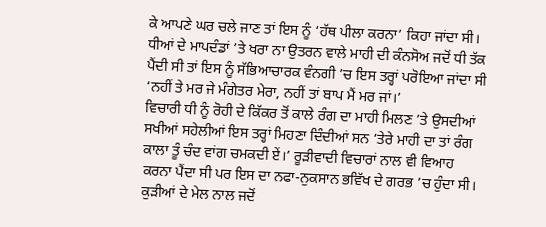ਕੇ ਆਪਣੇ ਘਰ ਚਲੇ ਜਾਣ ਤਾਂ ਇਸ ਨੂੰ ‘ਹੱਥ ਪੀਲਾ ਕਰਨਾ’ ਕਿਹਾ ਜਾਂਦਾ ਸੀ। ਧੀਆਂ ਦੇ ਮਾਪਦੰਡਾਂ ’ਤੇ ਖਰਾ ਨਾ ਉਤਰਨ ਵਾਲੇ ਮਾਹੀ ਦੀ ਕੰਨਸੋਅ ਜਦੋਂ ਧੀ ਤੱਕ ਪੈਂਦੀ ਸੀ ਤਾਂ ਇਸ ਨੂੰ ਸੱਭਿਆਚਾਰਕ ਵੰਨਗੀ ’ਚ ਇਸ ਤਰ੍ਹਾਂ ਪਰੋਇਆ ਜਾਂਦਾ ਸੀ ‘ਨਹੀਂ ਤੇ ਮਰ ਜੇ ਮੰਗੇਤਰ ਮੇਰਾ, ਨਹੀਂ ਤਾਂ ਬਾਪ ਮੈਂ ਮਰ ਜਾਂ।’
ਵਿਚਾਰੀ ਧੀ ਨੂੰ ਰੋਹੀ ਦੇ ਕਿੱਕਰ ਤੋਂ ਕਾਲੇ ਰੰਗ ਦਾ ਮਾਹੀ ਮਿਲਣ ’ਤੇ ਉਸਦੀਆਂ ਸਖੀਆਂ ਸਹੇਲੀਆਂ ਇਸ ਤਰ੍ਹਾਂ ਮਿਹਣਾ ਦਿੰਦੀਆਂ ਸਨ ‘ਤੇਰੇ ਮਾਹੀ ਦਾ ਤਾਂ ਰੰਗ ਕਾਲਾ ਤੂੰ ਚੰਦ ਵਾਂਗ ਚਮਕਦੀ ਏਂ।’ ਰੂੜੀਵਾਦੀ ਵਿਚਾਰਾਂ ਨਾਲ ਵੀ ਵਿਆਹ ਕਰਨਾ ਪੈਂਦਾ ਸੀ ਪਰ ਇਸ ਦਾ ਨਫਾ-ਨੁਕਸਾਨ ਭਵਿੱਖ ਦੇ ਗਰਭ ’ਚ ਹੁੰਦਾ ਸੀ। ਕੁੜੀਆਂ ਦੇ ਮੇਲ ਨਾਲ ਜਦੋਂ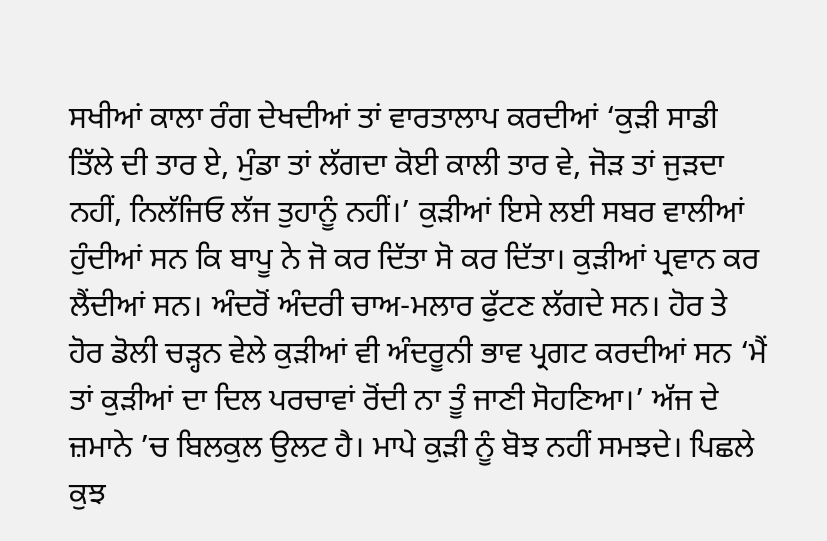ਸਖੀਆਂ ਕਾਲਾ ਰੰਗ ਦੇਖਦੀਆਂ ਤਾਂ ਵਾਰਤਾਲਾਪ ਕਰਦੀਆਂ ‘ਕੁੜੀ ਸਾਡੀ ਤਿੱਲੇ ਦੀ ਤਾਰ ਏ, ਮੁੰਡਾ ਤਾਂ ਲੱਗਦਾ ਕੋਈ ਕਾਲੀ ਤਾਰ ਵੇ, ਜੋੜ ਤਾਂ ਜੁੜਦਾ ਨਹੀਂ, ਨਿਲੱਜਿਓ ਲੱਜ ਤੁਹਾਨੂੰ ਨਹੀਂ।’ ਕੁੜੀਆਂ ਇਸੇ ਲਈ ਸਬਰ ਵਾਲੀਆਂ ਹੁੰਦੀਆਂ ਸਨ ਕਿ ਬਾਪੂ ਨੇ ਜੋ ਕਰ ਦਿੱਤਾ ਸੋ ਕਰ ਦਿੱਤਾ। ਕੁੜੀਆਂ ਪ੍ਰਵਾਨ ਕਰ ਲੈਂਦੀਆਂ ਸਨ। ਅੰਦਰੋਂ ਅੰਦਰੀ ਚਾਅ-ਮਲਾਰ ਫੁੱਟਣ ਲੱਗਦੇ ਸਨ। ਹੋਰ ਤੇ ਹੋਰ ਡੋਲੀ ਚੜ੍ਹਨ ਵੇਲੇ ਕੁੜੀਆਂ ਵੀ ਅੰਦਰੂਨੀ ਭਾਵ ਪ੍ਰਗਟ ਕਰਦੀਆਂ ਸਨ ‘ਮੈਂ ਤਾਂ ਕੁੜੀਆਂ ਦਾ ਦਿਲ ਪਰਚਾਵਾਂ ਰੋਂਦੀ ਨਾ ਤੂੰ ਜਾਣੀ ਸੋਹਣਿਆ।’ ਅੱਜ ਦੇ ਜ਼ਮਾਨੇ ’ਚ ਬਿਲਕੁਲ ਉਲਟ ਹੈ। ਮਾਪੇ ਕੁੜੀ ਨੂੰ ਬੋਝ ਨਹੀਂ ਸਮਝਦੇ। ਪਿਛਲੇ ਕੁਝ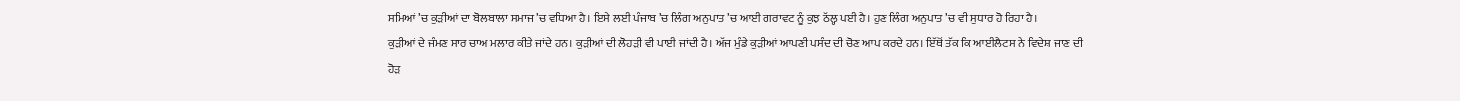ਸਮਿਆਂ ’ਚ ਕੁੜੀਆਂ ਦਾ ਬੋਲਬਾਲਾ ਸਮਾਜ ’ਚ ਵਧਿਆ ਹੈ। ਇਸੇ ਲਈ ਪੰਜਾਬ ’ਚ ਲਿੰਗ ਅਨੁਪਾਤ ’ਚ ਆਈ ਗਰਾਵਟ ਨੂੰ ਕੁਝ ਠੱਲ੍ਹ ਪਈ ਹੈ। ਹੁਣ ਲਿੰਗ ਅਨੁਪਾਤ ’ਚ ਵੀ ਸੁਧਾਰ ਹੋ ਰਿਹਾ ਹੈ।
ਕੁੜੀਆਂ ਦੇ ਜੰਮਣ ਸਾਰ ਚਾਅ ਮਲਾਰ ਕੀਤੇ ਜਾਂਦੇ ਹਨ। ਕੁੜੀਆਂ ਦੀ ਲੋਹੜੀ ਵੀ ਪਾਈ ਜਾਂਦੀ ਹੈ। ਅੱਜ ਮੁੰਡੇ ਕੁੜੀਆਂ ਆਪਣੀ ਪਸੰਦ ਦੀ ਚੋਣ ਆਪ ਕਰਦੇ ਹਨ। ਇੱਥੋਂ ਤੱਕ ਕਿ ਆਈਲੈਟਸ ਨੇ ਵਿਦੇਸ਼ ਜਾਣ ਦੀ ਹੋੜ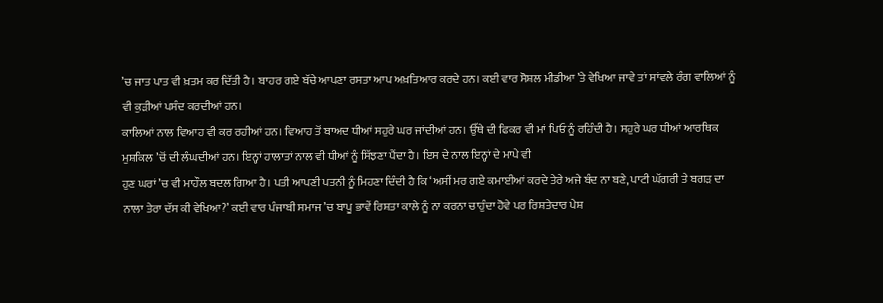’ਚ ਜਾਤ ਪਾਤ ਵੀ ਖ਼ਤਮ ਕਰ ਦਿੱਤੀ ਹੈ। ਬਾਹਰ ਗਏ ਬੱਚੇ ਆਪਣਾ ਰਸਤਾ ਆਪ ਅਖ਼ਤਿਆਰ ਕਰਦੇ ਹਨ। ਕਈ ਵਾਰ ਸੋਸ਼ਲ ਮੀਡੀਆ ’ਤੇ ਵੇਖਿਆ ਜਾਵੇ ਤਾਂ ਸਾਂਵਲੇ ਰੰਗ ਵਾਲਿਆਂ ਨੂੰ ਵੀ ਕੁੜੀਆਂ ਪਸੰਦ ਕਰਦੀਆਂ ਹਨ।
ਕਾਲਿਆਂ ਨਾਲ ਵਿਆਹ ਵੀ ਕਰ ਰਹੀਆਂ ਹਨ। ਵਿਆਹ ਤੋਂ ਬਾਅਦ ਧੀਆਂ ਸਹੁਰੇ ਘਰ ਜਾਂਦੀਆਂ ਹਨ। ਉੱਥੇ ਦੀ ਫਿਕਰ ਵੀ ਮਾਂ ਪਿਓ ਨੂੰ ਰਹਿੰਦੀ ਹੈ। ਸਹੁਰੇ ਘਰ ਧੀਆਂ ਆਰਥਿਕ ਮੁਸ਼ਕਿਲ ’ਚੋਂ ਦੀ ਲੰਘਦੀਆਂ ਹਨ। ਇਨ੍ਹਾਂ ਹਾਲਾਤਾਂ ਨਾਲ ਵੀ ਧੀਆਂ ਨੂੰ ਸਿੱਝਣਾ ਪੈਂਦਾ ਹੈ। ਇਸ ਦੇ ਨਾਲ ਇਨ੍ਹਾਂ ਦੇ ਮਾਪੇ ਵੀ
ਹੁਣ ਘਰਾਂ ’ਚ ਵੀ ਮਾਹੌਲ ਬਦਲ ਗਿਆ ਹੈ। ਪਤੀ ਆਪਣੀ ਪਤਨੀ ਨੂੰ ਮਿਹਣਾ ਦਿੰਦੀ ਹੈ ਕਿ ‘ਅਸੀਂ ਮਰ ਗਏ ਕਮਾਈਆਂ ਕਰਦੇ ਤੇਰੇ ਅਜੇ ਬੰਦ ਨਾ ਬਣੇ, ਪਾਟੀ ਘੱਗਰੀ ਤੇ ਬਗੜ ਦਾ ਨਾਲਾ ਤੇਰਾ ਦੱਸ ਕੀ ਵੇਖਿਆ?’ ਕਈ ਵਾਰ ਪੰਜਾਬੀ ਸਮਾਜ ’ਚ ਬਾਪੂ ਭਾਵੇਂ ਰਿਸ਼ਤਾ ਕਾਲੇ ਨੂੰ ਨਾ ਕਰਨਾ ਚਾਹੁੰਦਾ ਹੋਵੇ ਪਰ ਰਿਸ਼ਤੇਦਾਰ ਪੇਸ਼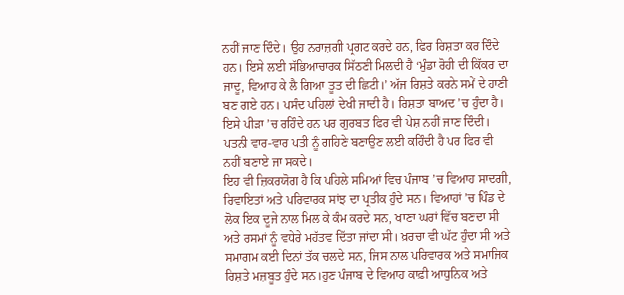ਨਹੀਂ ਜਾਣ ਦਿੰਦੇ। ਉਹ ਨਰਾਜ਼ਗੀ ਪ੍ਰਗਟ ਕਰਦੇ ਹਨ, ਫਿਰ ਰਿਸ਼ਤਾ ਕਰ ਦਿੰਦੇ ਹਨ। ਇਸੇ ਲਈ ਸੱਭਿਆਚਾਰਕ ਸਿੱਠਣੀ ਮਿਲਦੀ ਹੈ ‘ਮੁੰਡਾ ਰੋਹੀ ਦੀ ਕਿੱਕਰ ਦਾ ਜਾਦੂ, ਵਿਆਹ ਕੇ ਲੈ ਗਿਆ ਤੂਤ ਦੀ ਛਿਟੀ।’ ਅੱਜ ਰਿਸ਼ਤੇ ਕਰਨੇ ਸਮੇਂ ਦੇ ਹਾਣੀ ਬਣ ਗਏ ਹਨ। ਪਸੰਦ ਪਹਿਲਾਂ ਦੇਖੀ ਜਾਦੀ ਹੈ। ਰਿਸ਼ਤਾ ਬਾਅਦ ’ਚ ਹੁੰਦਾ ਹੈ।
ਇਸੇ ਪੀੜਾ ’ਚ ਰਹਿੰਦੇ ਹਨ ਪਰ ਗੁਰਬਤ ਫਿਰ ਵੀ ਪੇਸ਼ ਨਹੀਂ ਜਾਣ ਦਿੰਦੀ। ਪਤਨੀ ਵਾਰ-ਵਾਰ ਪਤੀ ਨੂੰ ਗਹਿਣੇ ਬਣਾਉਣ ਲਈ ਕਹਿੰਦੀ ਹੈ ਪਰ ਫਿਰ ਵੀ ਨਹੀਂ ਬਣਾਏ ਜਾ ਸਕਦੇ।
ਇਹ ਵੀ ਜ਼ਿਕਰਯੋਗ ਹੈ ਕਿ ਪਹਿਲੇ ਸਮਿਆਂ ਵਿਚ ਪੰਜਾਬ ’ਚ ਵਿਆਹ ਸਾਦਗੀ, ਰਿਵਾਇਤਾਂ ਅਤੇ ਪਰਿਵਾਰਕ ਸਾਂਝ ਦਾ ਪ੍ਰਤੀਕ ਹੁੰਦੇ ਸਨ। ਵਿਆਹਾਂ ’ਚ ਪਿੰਡ ਦੇ ਲੋਕ ਇਕ ਦੂਜੇ ਨਾਲ ਮਿਲ ਕੇ ਕੰਮ ਕਰਦੇ ਸਨ, ਖਾਣਾ ਘਰਾਂ ਵਿੱਚ ਬਣਦਾ ਸੀ ਅਤੇ ਰਸਮਾਂ ਨੂੰ ਵਧੇਰੇ ਮਹੱਤਵ ਦਿੱਤਾ ਜਾਂਦਾ ਸੀ। ਖ਼ਰਚਾ ਵੀ ਘੱਟ ਹੁੰਦਾ ਸੀ ਅਤੇ ਸਮਾਗਮ ਕਈ ਦਿਨਾਂ ਤੱਕ ਚਲਦੇ ਸਨ, ਜਿਸ ਨਾਲ ਪਰਿਵਾਰਕ ਅਤੇ ਸਮਾਜਿਕ ਰਿਸ਼ਤੇ ਮਜ਼ਬੂਤ ਹੁੰਦੇ ਸਨ।ਹੁਣ ਪੰਜਾਬ ਦੇ ਵਿਆਹ ਕਾਫ਼ੀ ਆਧੁਨਿਕ ਅਤੇ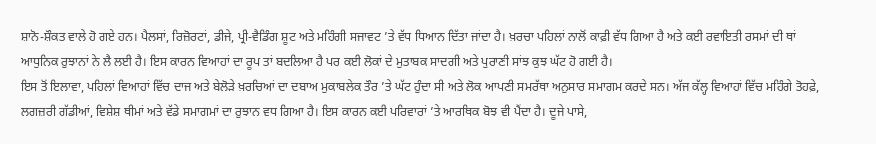ਸ਼ਾਨੋ-ਸ਼ੌਕਤ ਵਾਲੇ ਹੋ ਗਏ ਹਨ। ਪੈਲਸਾਂ, ਰਿਜ਼ੋਰਟਾਂ, ਡੀਜੇ, ਪ੍ਰੀ-ਵੈਡਿੰਗ ਸ਼ੂਟ ਅਤੇ ਮਹਿੰਗੀ ਸਜਾਵਟ ’ਤੇ ਵੱਧ ਧਿਆਨ ਦਿੱਤਾ ਜਾਂਦਾ ਹੈ। ਖ਼ਰਚਾ ਪਹਿਲਾਂ ਨਾਲੋਂ ਕਾਫ਼ੀ ਵੱਧ ਗਿਆ ਹੈ ਅਤੇ ਕਈ ਰਵਾਇਤੀ ਰਸਮਾਂ ਦੀ ਥਾਂ ਆਧੁਨਿਕ ਰੁਝਾਨਾਂ ਨੇ ਲੈ ਲਈ ਹੈ। ਇਸ ਕਾਰਨ ਵਿਆਹਾਂ ਦਾ ਰੂਪ ਤਾਂ ਬਦਲਿਆ ਹੈ ਪਰ ਕਈ ਲੋਕਾਂ ਦੇ ਮੁਤਾਬਕ ਸਾਦਗੀ ਅਤੇ ਪੁਰਾਣੀ ਸਾਂਝ ਕੁਝ ਘੱਟ ਹੋ ਗਈ ਹੈ।
ਇਸ ਤੋਂ ਇਲਾਵਾ, ਪਹਿਲਾਂ ਵਿਆਹਾਂ ਵਿੱਚ ਦਾਜ ਅਤੇ ਬੇਲੋੜੇ ਖ਼ਰਚਿਆਂ ਦਾ ਦਬਾਅ ਮੁਕਾਬਲੇਕ ਤੌਰ ’ਤੇ ਘੱਟ ਹੁੰਦਾ ਸੀ ਅਤੇ ਲੋਕ ਆਪਣੀ ਸਮਰੱਥਾ ਅਨੁਸਾਰ ਸਮਾਗਮ ਕਰਦੇ ਸਨ। ਅੱਜ ਕੱਲ੍ਹ ਵਿਆਹਾਂ ਵਿੱਚ ਮਹਿੰਗੇ ਤੋਹਫ਼ੇ, ਲਗਜ਼ਰੀ ਗੱਡੀਆਂ, ਵਿਸ਼ੇਸ਼ ਥੀਮਾਂ ਅਤੇ ਵੱਡੇ ਸਮਾਗਮਾਂ ਦਾ ਰੁਝਾਨ ਵਧ ਗਿਆ ਹੈ। ਇਸ ਕਾਰਨ ਕਈ ਪਰਿਵਾਰਾਂ ’ਤੇ ਆਰਥਿਕ ਬੋਝ ਵੀ ਪੈਂਦਾ ਹੈ। ਦੂਜੇ ਪਾਸੇ,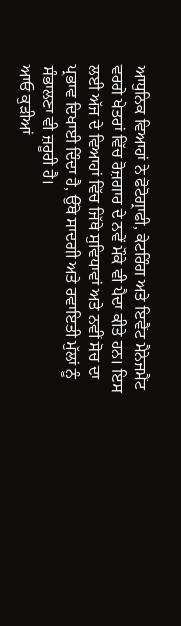ਆਧੁਨਿਕ ਵਿਆਹਾਂ ਨੇ ਫੋਟੋਗ੍ਰਾਫੀ, ਕੇਟਰਿੰਗ ਅਤੇ ਇਵੈਂਟ ਮੈਨੇਜਮੈਂਟ ਵਰਗੇ ਖੇਤਰਾਂ ਵਿੱਚ ਰੋਜ਼ਗਾਰ ਦੇ ਨਵੇਂ ਮੌਕੇ ਵੀ ਪੈਦਾ ਕੀਤੇ ਹਨ। ਇਸ ਲਈ ਅੱਜ ਦੇ ਵਿਆਹਾਂ ਵਿੱਚ ਜਿੱਥੇ ਸੁਵਿਧਾਵਾਂ ਅਤੇ ਨਵੀਂ ਸੋਚ ਦਾ ਪ੍ਰਭਾਵ ਦਿਖਾਈ ਦਿੰਦਾ ਹੈ, ਉੱਥੇ ਸਾਦਗੀ ਅਤੇ ਰਵਾਇਤੀ ਮੁੱਲਾਂ ਨੂੰ ਸੰਭਾਲਣਾ ਵੀ ਜ਼ਰੂਰੀ ਹੈ।
ਆਓ ਕੁੜੀਆਂ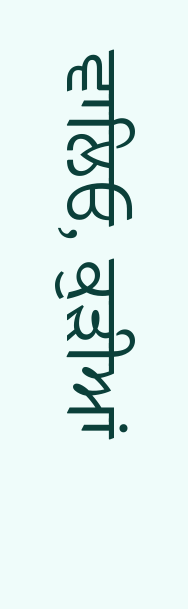ਵਾਲਿਓ, ਕੁੜੀਆਂ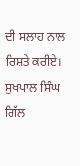ਦੀ ਸਲਾਹ ਨਾਲ ਰਿਸ਼ਤੇ ਕਰੀਏ।
ਸੁਖਪਾਲ ਸਿੰਘ ਗਿੱਲ